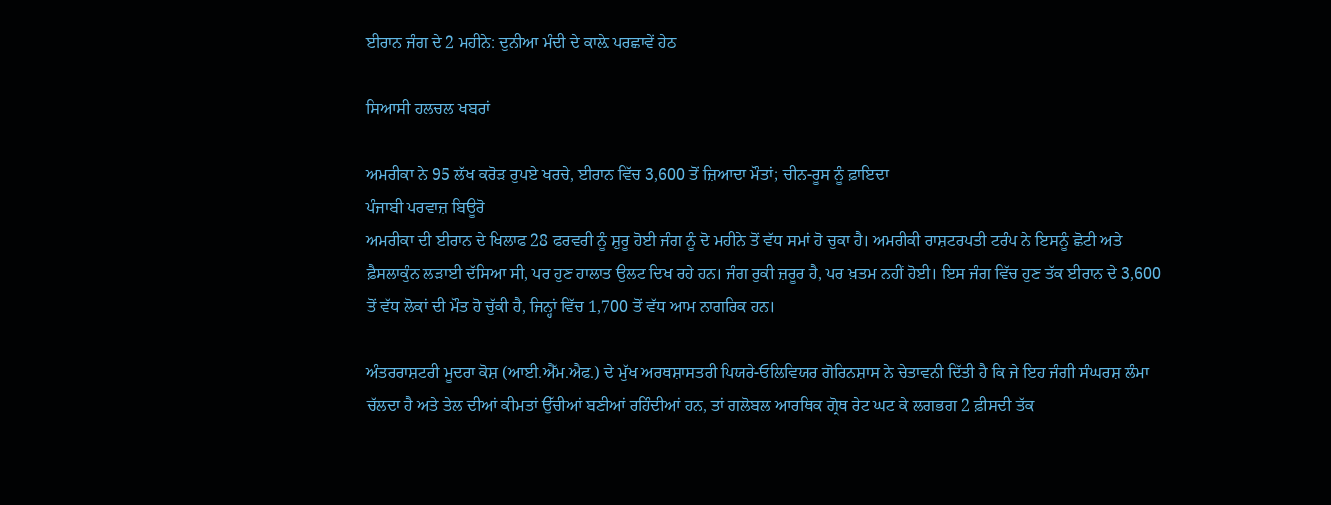ਈਰਾਨ ਜੰਗ ਦੇ 2 ਮਹੀਨੇ: ਦੁਨੀਆ ਮੰਦੀ ਦੇ ਕਾਲ਼ੇ ਪਰਛਾਵੇਂ ਹੇਠ

ਸਿਆਸੀ ਹਲਚਲ ਖਬਰਾਂ

ਅਮਰੀਕਾ ਨੇ 95 ਲੱਖ ਕਰੋੜ ਰੁਪਏ ਖਰਚੇ, ਈਰਾਨ ਵਿੱਚ 3,600 ਤੋਂ ਜ਼ਿਆਦਾ ਮੌਤਾਂ; ਚੀਨ-ਰੂਸ ਨੂੰ ਫ਼ਾਇਦਾ
ਪੰਜਾਬੀ ਪਰਵਾਜ਼ ਬਿਊਰੋ
ਅਮਰੀਕਾ ਦੀ ਈਰਾਨ ਦੇ ਖਿਲਾਫ 28 ਫਰਵਰੀ ਨੂੰ ਸ਼ੁਰੂ ਹੋਈ ਜੰਗ ਨੂੰ ਦੋ ਮਹੀਨੇ ਤੋਂ ਵੱਧ ਸਮਾਂ ਹੋ ਚੁਕਾ ਹੈ। ਅਮਰੀਕੀ ਰਾਸ਼ਟਰਪਤੀ ਟਰੰਪ ਨੇ ਇਸਨੂੰ ਛੋਟੀ ਅਤੇ ਫ਼ੈਸਲਾਕੁੰਨ ਲੜਾਈ ਦੱਸਿਆ ਸੀ, ਪਰ ਹੁਣ ਹਾਲਾਤ ਉਲਟ ਦਿਖ ਰਹੇ ਹਨ। ਜੰਗ ਰੁਕੀ ਜ਼ਰੂਰ ਹੈ, ਪਰ ਖ਼ਤਮ ਨਹੀਂ ਹੋਈ। ਇਸ ਜੰਗ ਵਿੱਚ ਹੁਣ ਤੱਕ ਈਰਾਨ ਦੇ 3,600 ਤੋਂ ਵੱਧ ਲੋਕਾਂ ਦੀ ਮੌਤ ਹੋ ਚੁੱਕੀ ਹੈ, ਜਿਨ੍ਹਾਂ ਵਿੱਚ 1,700 ਤੋਂ ਵੱਧ ਆਮ ਨਾਗਰਿਕ ਹਨ।

ਅੰਤਰਰਾਸ਼ਟਰੀ ਮੂਦਰਾ ਕੋਸ਼ (ਆਈ.ਐੱਮ.ਐਫ.) ਦੇ ਮੁੱਖ ਅਰਥਸ਼ਾਸਤਰੀ ਪਿਯਰੇ-ਓਲਿਵਿਯਰ ਗੋਰਿਨਸ਼ਾਸ ਨੇ ਚੇਤਾਵਨੀ ਦਿੱਤੀ ਹੈ ਕਿ ਜੇ ਇਹ ਜੰਗੀ ਸੰਘਰਸ਼ ਲੰਮਾ ਚੱਲਦਾ ਹੈ ਅਤੇ ਤੇਲ ਦੀਆਂ ਕੀਮਤਾਂ ਉੱਚੀਆਂ ਬਣੀਆਂ ਰਹਿੰਦੀਆਂ ਹਨ, ਤਾਂ ਗਲੋਬਲ ਆਰਥਿਕ ਗ੍ਰੋਥ ਰੇਟ ਘਟ ਕੇ ਲਗਭਗ 2 ਫ਼ੀਸਦੀ ਤੱਕ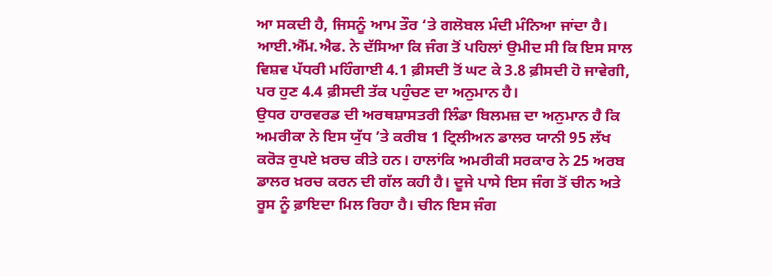ਆ ਸਕਦੀ ਹੈ, ਜਿਸਨੂੰ ਆਮ ਤੌਰ ‘ਤੇ ਗਲੋਬਲ ਮੰਦੀ ਮੰਨਿਆ ਜਾਂਦਾ ਹੈ।
ਆਈ.ਐੱਮ.ਐਫ. ਨੇ ਦੱਸਿਆ ਕਿ ਜੰਗ ਤੋਂ ਪਹਿਲਾਂ ਉਮੀਦ ਸੀ ਕਿ ਇਸ ਸਾਲ ਵਿਸ਼ਵ ਪੱਧਰੀ ਮਹਿੰਗਾਈ 4.1 ਫ਼ੀਸਦੀ ਤੋਂ ਘਟ ਕੇ 3.8 ਫ਼ੀਸਦੀ ਹੋ ਜਾਵੇਗੀ, ਪਰ ਹੁਣ 4.4 ਫ਼ੀਸਦੀ ਤੱਕ ਪਹੁੰਚਣ ਦਾ ਅਨੁਮਾਨ ਹੈ।
ਉਧਰ ਹਾਰਵਰਡ ਦੀ ਅਰਥਸ਼ਾਸਤਰੀ ਲਿੰਡਾ ਬਿਲਮਜ਼ ਦਾ ਅਨੁਮਾਨ ਹੈ ਕਿ ਅਮਰੀਕਾ ਨੇ ਇਸ ਯੁੱਧ ’ਤੇ ਕਰੀਬ 1 ਟ੍ਰਿਲੀਅਨ ਡਾਲਰ ਯਾਨੀ 95 ਲੱਖ ਕਰੋੜ ਰੁਪਏ ਖ਼ਰਚ ਕੀਤੇ ਹਨ। ਹਾਲਾਂਕਿ ਅਮਰੀਕੀ ਸਰਕਾਰ ਨੇ 25 ਅਰਬ ਡਾਲਰ ਖ਼ਰਚ ਕਰਨ ਦੀ ਗੱਲ ਕਹੀ ਹੈ। ਦੂਜੇ ਪਾਸੇ ਇਸ ਜੰਗ ਤੋਂ ਚੀਨ ਅਤੇ ਰੂਸ ਨੂੰ ਫ਼ਾਇਦਾ ਮਿਲ ਰਿਹਾ ਹੈ। ਚੀਨ ਇਸ ਜੰਗ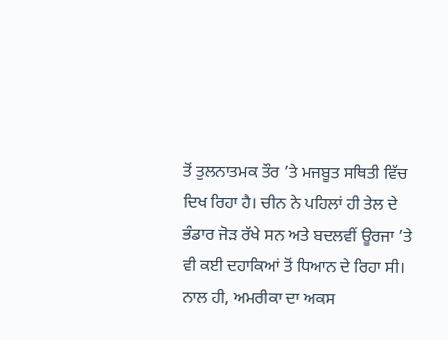ਤੋਂ ਤੁਲਨਾਤਮਕ ਤੌਰ ’ਤੇ ਮਜਬੂਤ ਸਥਿਤੀ ਵਿੱਚ ਦਿਖ ਰਿਹਾ ਹੈ। ਚੀਨ ਨੇ ਪਹਿਲਾਂ ਹੀ ਤੇਲ ਦੇ ਭੰਡਾਰ ਜੋੜ ਰੱਖੇ ਸਨ ਅਤੇ ਬਦਲਵੀਂ ਊਰਜਾ ’ਤੇ ਵੀ ਕਈ ਦਹਾਕਿਆਂ ਤੋਂ ਧਿਆਨ ਦੇ ਰਿਹਾ ਸੀ। ਨਾਲ ਹੀ, ਅਮਰੀਕਾ ਦਾ ਅਕਸ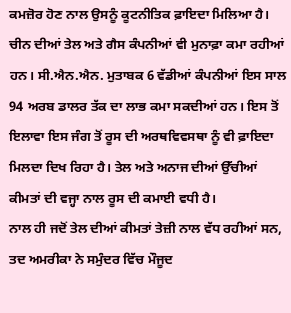ਕਮਜ਼ੋਰ ਹੋਣ ਨਾਲ ਉਸਨੂੰ ਕੂਟਨੀਤਿਕ ਫ਼ਾਇਦਾ ਮਿਲਿਆ ਹੈ।
ਚੀਨ ਦੀਆਂ ਤੇਲ ਅਤੇ ਗੈਸ ਕੰਪਨੀਆਂ ਵੀ ਮੁਨਾਫ਼ਾ ਕਮਾ ਰਹੀਆਂ ਹਨ। ਸੀ.ਐਨ.ਐਨ. ਮੁਤਾਬਕ 6 ਵੱਡੀਆਂ ਕੰਪਨੀਆਂ ਇਸ ਸਾਲ 94 ਅਰਬ ਡਾਲਰ ਤੱਕ ਦਾ ਲਾਭ ਕਮਾ ਸਕਦੀਆਂ ਹਨ। ਇਸ ਤੋਂ ਇਲਾਵਾ ਇਸ ਜੰਗ ਤੋਂ ਰੂਸ ਦੀ ਅਰਥਵਿਵਸਥਾ ਨੂੰ ਵੀ ਫ਼ਾਇਦਾ ਮਿਲਦਾ ਦਿਖ ਰਿਹਾ ਹੈ। ਤੇਲ ਅਤੇ ਅਨਾਜ ਦੀਆਂ ਉੱਚੀਆਂ ਕੀਮਤਾਂ ਦੀ ਵਜ੍ਹਾ ਨਾਲ ਰੂਸ ਦੀ ਕਮਾਈ ਵਧੀ ਹੈ।
ਨਾਲ ਹੀ ਜਦੋਂ ਤੇਲ ਦੀਆਂ ਕੀਮਤਾਂ ਤੇਜ਼ੀ ਨਾਲ ਵੱਧ ਰਹੀਆਂ ਸਨ, ਤਦ ਅਮਰੀਕਾ ਨੇ ਸਮੁੰਦਰ ਵਿੱਚ ਮੌਜੂਦ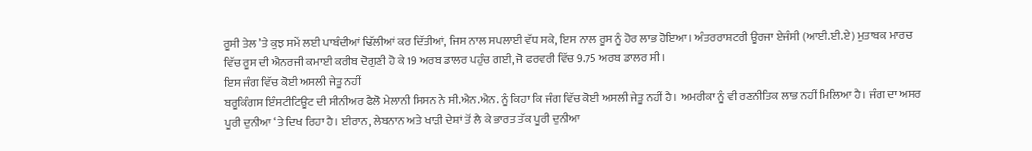ਰੂਸੀ ਤੇਲ ’ਤੇ ਕੁਝ ਸਮੇਂ ਲਈ ਪਾਬੰਦੀਆਂ ਢਿੱਲੀਆਂ ਕਰ ਦਿੱਤੀਆਂ, ਜਿਸ ਨਾਲ ਸਪਲਾਈ ਵੱਧ ਸਕੇ, ਇਸ ਨਾਲ ਰੂਸ ਨੂੰ ਹੋਰ ਲਾਭ ਹੋਇਆ। ਅੰਤਰਰਾਸ਼ਟਰੀ ਊਰਜਾ ਏਜੰਸੀ (ਆਈ.ਈ.ਏ) ਮੁਤਾਬਕ ਮਾਰਚ ਵਿੱਚ ਰੂਸ ਦੀ ਐਨਰਜੀ ਕਮਾਈ ਕਰੀਬ ਦੋਗੁਣੀ ਹੋ ਕੇ 19 ਅਰਬ ਡਾਲਰ ਪਹੁੰਚ ਗਈ, ਜੋ ਫਰਵਰੀ ਵਿੱਚ 9.75 ਅਰਬ ਡਾਲਰ ਸੀ।
ਇਸ ਜੰਗ ਵਿੱਚ ਕੋਈ ਅਸਲੀ ਜੇਤੂ ਨਹੀਂ
ਬਰੂਕਿੰਗਸ ਇੰਸਟੀਟਿਊਟ ਦੀ ਸੀਨੀਅਰ ਫੈਲੋ ਮੇਲਾਨੀ ਸਿਸਨ ਨੇ ਸੀ.ਐਨ.ਐਨ. ਨੂੰ ਕਿਹਾ ਕਿ ਜੰਗ ਵਿੱਚ ਕੋਈ ਅਸਲੀ ਜੇਤੂ ਨਹੀਂ ਹੈ। ਅਮਰੀਕਾ ਨੂੰ ਵੀ ਰਣਨੀਤਿਕ ਲਾਭ ਨਹੀਂ ਮਿਲਿਆ ਹੈ। ਜੰਗ ਦਾ ਅਸਰ ਪੂਰੀ ਦੁਨੀਆ ‘ਤੇ ਦਿਖ ਰਿਹਾ ਹੈ। ਈਰਾਨ, ਲੇਬਨਾਨ ਅਤੇ ਖਾੜੀ ਦੇਸ਼ਾਂ ਤੋਂ ਲੈ ਕੇ ਭਾਰਤ ਤੱਕ ਪੂਰੀ ਦੁਨੀਆ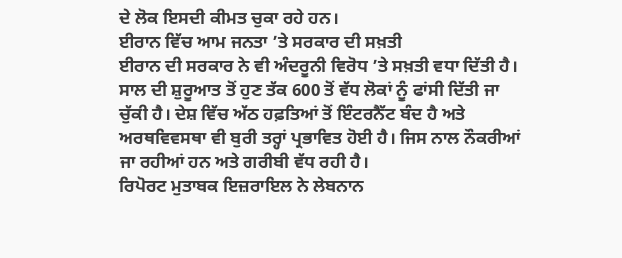ਦੇ ਲੋਕ ਇਸਦੀ ਕੀਮਤ ਚੁਕਾ ਰਹੇ ਹਨ।
ਈਰਾਨ ਵਿੱਚ ਆਮ ਜਨਤਾ ’ਤੇ ਸਰਕਾਰ ਦੀ ਸਖ਼ਤੀ
ਈਰਾਨ ਦੀ ਸਰਕਾਰ ਨੇ ਵੀ ਅੰਦਰੂਨੀ ਵਿਰੋਧ ’ਤੇ ਸਖ਼ਤੀ ਵਧਾ ਦਿੱਤੀ ਹੈ। ਸਾਲ ਦੀ ਸ਼ੁਰੂਆਤ ਤੋਂ ਹੁਣ ਤੱਕ 600 ਤੋਂ ਵੱਧ ਲੋਕਾਂ ਨੂੰ ਫਾਂਸੀ ਦਿੱਤੀ ਜਾ ਚੁੱਕੀ ਹੈ। ਦੇਸ਼ ਵਿੱਚ ਅੱਠ ਹਫ਼ਤਿਆਂ ਤੋਂ ਇੰਟਰਨੈੱਟ ਬੰਦ ਹੈ ਅਤੇ ਅਰਥਵਿਵਸਥਾ ਵੀ ਬੁਰੀ ਤਰ੍ਹਾਂ ਪ੍ਰਭਾਵਿਤ ਹੋਈ ਹੈ। ਜਿਸ ਨਾਲ ਨੌਕਰੀਆਂ ਜਾ ਰਹੀਆਂ ਹਨ ਅਤੇ ਗਰੀਬੀ ਵੱਧ ਰਹੀ ਹੈ।
ਰਿਪੋਰਟ ਮੁਤਾਬਕ ਇਜ਼ਰਾਇਲ ਨੇ ਲੇਬਨਾਨ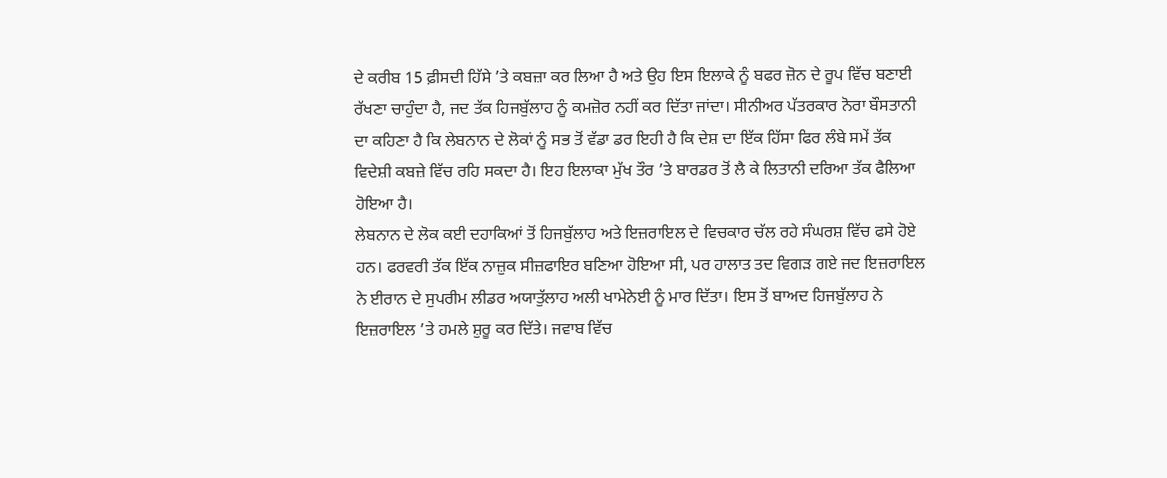ਦੇ ਕਰੀਬ 15 ਫ਼ੀਸਦੀ ਹਿੱਸੇ ’ਤੇ ਕਬਜ਼ਾ ਕਰ ਲਿਆ ਹੈ ਅਤੇ ਉਹ ਇਸ ਇਲਾਕੇ ਨੂੰ ਬਫਰ ਜ਼ੋਨ ਦੇ ਰੂਪ ਵਿੱਚ ਬਣਾਈ ਰੱਖਣਾ ਚਾਹੁੰਦਾ ਹੈ, ਜਦ ਤੱਕ ਹਿਜਬੁੱਲਾਹ ਨੂੰ ਕਮਜ਼ੋਰ ਨਹੀਂ ਕਰ ਦਿੱਤਾ ਜਾਂਦਾ। ਸੀਨੀਅਰ ਪੱਤਰਕਾਰ ਨੋਰਾ ਬੌਸਤਾਨੀ ਦਾ ਕਹਿਣਾ ਹੈ ਕਿ ਲੇਬਨਾਨ ਦੇ ਲੋਕਾਂ ਨੂੰ ਸਭ ਤੋਂ ਵੱਡਾ ਡਰ ਇਹੀ ਹੈ ਕਿ ਦੇਸ਼ ਦਾ ਇੱਕ ਹਿੱਸਾ ਫਿਰ ਲੰਬੇ ਸਮੇਂ ਤੱਕ ਵਿਦੇਸ਼ੀ ਕਬਜ਼ੇ ਵਿੱਚ ਰਹਿ ਸਕਦਾ ਹੈ। ਇਹ ਇਲਾਕਾ ਮੁੱਖ ਤੌਰ ’ਤੇ ਬਾਰਡਰ ਤੋਂ ਲੈ ਕੇ ਲਿਤਾਨੀ ਦਰਿਆ ਤੱਕ ਫੈਲਿਆ ਹੋਇਆ ਹੈ।
ਲੇਬਨਾਨ ਦੇ ਲੋਕ ਕਈ ਦਹਾਕਿਆਂ ਤੋਂ ਹਿਜਬੁੱਲਾਹ ਅਤੇ ਇਜ਼ਰਾਇਲ ਦੇ ਵਿਚਕਾਰ ਚੱਲ ਰਹੇ ਸੰਘਰਸ਼ ਵਿੱਚ ਫਸੇ ਹੋਏ ਹਨ। ਫਰਵਰੀ ਤੱਕ ਇੱਕ ਨਾਜ਼ੁਕ ਸੀਜ਼ਫਾਇਰ ਬਣਿਆ ਹੋਇਆ ਸੀ, ਪਰ ਹਾਲਾਤ ਤਦ ਵਿਗੜ ਗਏ ਜਦ ਇਜ਼ਰਾਇਲ ਨੇ ਈਰਾਨ ਦੇ ਸੁਪਰੀਮ ਲੀਡਰ ਅਯਾਤੁੱਲਾਹ ਅਲੀ ਖਾਮੇਨੇਈ ਨੂੰ ਮਾਰ ਦਿੱਤਾ। ਇਸ ਤੋਂ ਬਾਅਦ ਹਿਜਬੁੱਲਾਹ ਨੇ ਇਜ਼ਰਾਇਲ ’ਤੇ ਹਮਲੇ ਸ਼ੁਰੂ ਕਰ ਦਿੱਤੇ। ਜਵਾਬ ਵਿੱਚ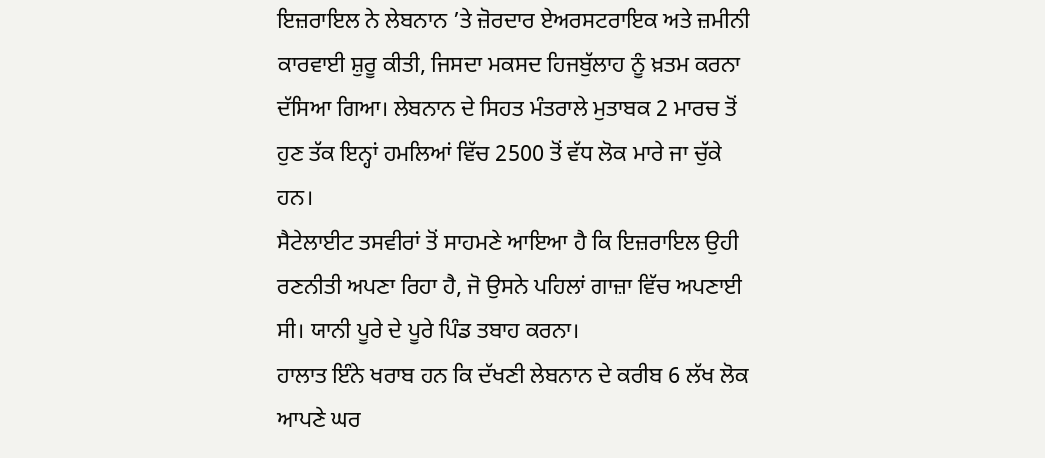ਇਜ਼ਰਾਇਲ ਨੇ ਲੇਬਨਾਨ ’ਤੇ ਜ਼ੋਰਦਾਰ ਏਅਰਸਟਰਾਇਕ ਅਤੇ ਜ਼ਮੀਨੀ ਕਾਰਵਾਈ ਸ਼ੁਰੂ ਕੀਤੀ, ਜਿਸਦਾ ਮਕਸਦ ਹਿਜਬੁੱਲਾਹ ਨੂੰ ਖ਼ਤਮ ਕਰਨਾ ਦੱਸਿਆ ਗਿਆ। ਲੇਬਨਾਨ ਦੇ ਸਿਹਤ ਮੰਤਰਾਲੇ ਮੁਤਾਬਕ 2 ਮਾਰਚ ਤੋਂ ਹੁਣ ਤੱਕ ਇਨ੍ਹਾਂ ਹਮਲਿਆਂ ਵਿੱਚ 2500 ਤੋਂ ਵੱਧ ਲੋਕ ਮਾਰੇ ਜਾ ਚੁੱਕੇ ਹਨ।
ਸੈਟੇਲਾਈਟ ਤਸਵੀਰਾਂ ਤੋਂ ਸਾਹਮਣੇ ਆਇਆ ਹੈ ਕਿ ਇਜ਼ਰਾਇਲ ਉਹੀ ਰਣਨੀਤੀ ਅਪਣਾ ਰਿਹਾ ਹੈ, ਜੋ ਉਸਨੇ ਪਹਿਲਾਂ ਗਾਜ਼ਾ ਵਿੱਚ ਅਪਣਾਈ ਸੀ। ਯਾਨੀ ਪੂਰੇ ਦੇ ਪੂਰੇ ਪਿੰਡ ਤਬਾਹ ਕਰਨਾ।
ਹਾਲਾਤ ਇੰਨੇ ਖਰਾਬ ਹਨ ਕਿ ਦੱਖਣੀ ਲੇਬਨਾਨ ਦੇ ਕਰੀਬ 6 ਲੱਖ ਲੋਕ ਆਪਣੇ ਘਰ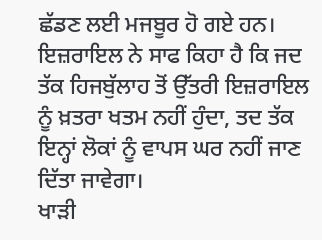ਛੱਡਣ ਲਈ ਮਜਬੂਰ ਹੋ ਗਏ ਹਨ। ਇਜ਼ਰਾਇਲ ਨੇ ਸਾਫ ਕਿਹਾ ਹੈ ਕਿ ਜਦ ਤੱਕ ਹਿਜਬੁੱਲਾਹ ਤੋਂ ਉੱਤਰੀ ਇਜ਼ਰਾਇਲ ਨੂੰ ਖ਼ਤਰਾ ਖਤਮ ਨਹੀਂ ਹੁੰਦਾ, ਤਦ ਤੱਕ ਇਨ੍ਹਾਂ ਲੋਕਾਂ ਨੂੰ ਵਾਪਸ ਘਰ ਨਹੀਂ ਜਾਣ ਦਿੱਤਾ ਜਾਵੇਗਾ।
ਖਾੜੀ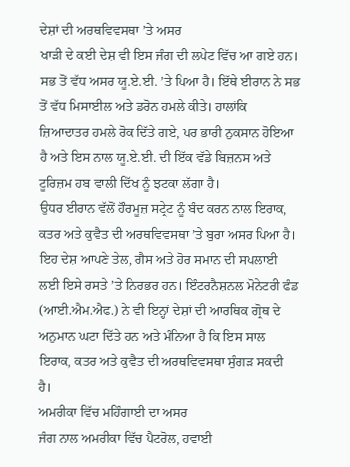ਦੇਸ਼ਾਂ ਦੀ ਅਰਥਵਿਵਸਥਾ ’ਤੇ ਅਸਰ
ਖਾੜੀ ਦੇ ਕਈ ਦੇਸ਼ ਵੀ ਇਸ ਜੰਗ ਦੀ ਲਪੇਟ ਵਿੱਚ ਆ ਗਏ ਹਨ। ਸਭ ਤੋਂ ਵੱਧ ਅਸਰ ਯੂ.ਏ.ਈ. ’ਤੇ ਪਿਆ ਹੈ। ਇੱਥੇ ਈਰਾਨ ਨੇ ਸਭ ਤੋਂ ਵੱਧ ਮਿਸਾਈਲ ਅਤੇ ਡਰੋਨ ਹਮਲੇ ਕੀਤੇ। ਹਾਲਾਂਕਿ ਜ਼ਿਆਦਾਤਰ ਹਮਲੇ ਰੋਕ ਦਿੱਤੇ ਗਏ, ਪਰ ਭਾਰੀ ਨੁਕਸਾਨ ਹੋਇਆ ਹੈ ਅਤੇ ਇਸ ਨਾਲ ਯੂ.ਏ.ਈ. ਦੀ ਇੱਕ ਵੱਡੇ ਬਿਜ਼ਨਸ ਅਤੇ ਟੂਰਿਜ਼ਮ ਹਬ ਵਾਲੀ ਦਿੱਖ ਨੂੰ ਝਟਕਾ ਲੱਗਾ ਹੈ।
ਉਧਰ ਈਰਾਨ ਵੱਲੋਂ ਹੌਰਮੂਜ਼ ਸਟ੍ਰੇਟ ਨੂੰ ਬੰਦ ਕਰਨ ਨਾਲ ਇਰਾਕ, ਕਤਰ ਅਤੇ ਕੁਵੈਤ ਦੀ ਅਰਥਵਿਵਸਥਾ ’ਤੇ ਬੁਰਾ ਅਸਰ ਪਿਆ ਹੈ। ਇਹ ਦੇਸ਼ ਆਪਣੇ ਤੇਲ, ਗੈਸ ਅਤੇ ਹੋਰ ਸਮਾਨ ਦੀ ਸਪਲਾਈ ਲਈ ਇਸੇ ਰਸਤੇ ’ਤੇ ਨਿਰਭਰ ਹਨ। ਇੰਟਰਨੈਸ਼ਨਲ ਮੋਨੇਟਰੀ ਫੰਡ (ਆਈ.ਐਮ.ਐਫ.) ਨੇ ਵੀ ਇਨ੍ਹਾਂ ਦੇਸ਼ਾਂ ਦੀ ਆਰਥਿਕ ਗ੍ਰੋਥ ਦੇ ਅਨੁਮਾਨ ਘਟਾ ਦਿੱਤੇ ਹਨ ਅਤੇ ਮੰਨਿਆ ਹੈ ਕਿ ਇਸ ਸਾਲ ਇਰਾਕ, ਕਤਰ ਅਤੇ ਕੁਵੈਤ ਦੀ ਅਰਥਵਿਵਸਥਾ ਸੁੰਗੜ ਸਕਦੀ ਹੈ।
ਅਮਰੀਕਾ ਵਿੱਚ ਮਹਿੰਗਾਈ ਦਾ ਅਸਰ
ਜੰਗ ਨਾਲ ਅਮਰੀਕਾ ਵਿੱਚ ਪੈਟਰੋਲ, ਹਵਾਈ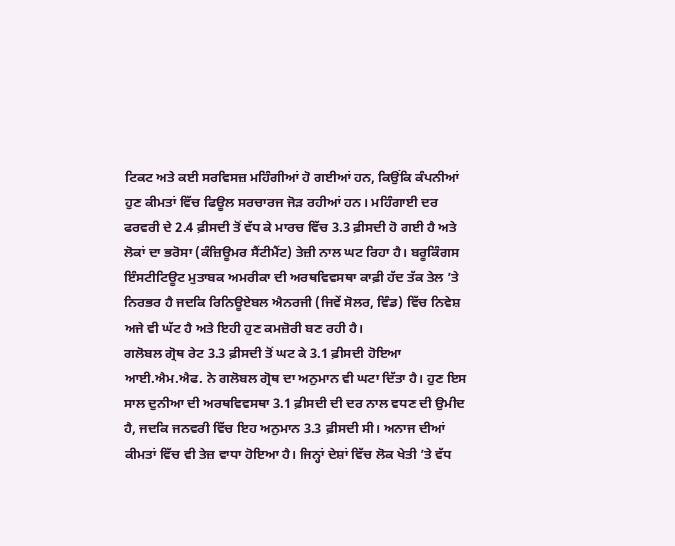ਟਿਕਟ ਅਤੇ ਕਈ ਸਰਵਿਸਜ਼ ਮਹਿੰਗੀਆਂ ਹੋ ਗਈਆਂ ਹਨ, ਕਿਉਂਕਿ ਕੰਪਨੀਆਂ ਹੁਣ ਕੀਮਤਾਂ ਵਿੱਚ ਫਿਊਲ ਸਰਚਾਰਜ ਜੋੜ ਰਹੀਆਂ ਹਨ। ਮਹਿੰਗਾਈ ਦਰ ਫਰਵਰੀ ਦੇ 2.4 ਫ਼ੀਸਦੀ ਤੋਂ ਵੱਧ ਕੇ ਮਾਰਚ ਵਿੱਚ 3.3 ਫ਼ੀਸਦੀ ਹੋ ਗਈ ਹੈ ਅਤੇ ਲੋਕਾਂ ਦਾ ਭਰੋਸਾ (ਕੰਜ਼ਿਊਮਰ ਸੈਂਟੀਮੈਂਟ) ਤੇਜ਼ੀ ਨਾਲ ਘਟ ਰਿਹਾ ਹੈ। ਬਰੂਕਿੰਗਸ ਇੰਸਟੀਟਿਊਟ ਮੁਤਾਬਕ ਅਮਰੀਕਾ ਦੀ ਅਰਥਵਿਵਸਥਾ ਕਾਫ਼ੀ ਹੱਦ ਤੱਕ ਤੇਲ ’ਤੇ ਨਿਰਭਰ ਹੈ ਜਦਕਿ ਰਿਨਿਊਏਬਲ ਐਨਰਜੀ (ਜਿਵੇਂ ਸੋਲਰ, ਵਿੰਡ) ਵਿੱਚ ਨਿਵੇਸ਼ ਅਜੇ ਵੀ ਘੱਟ ਹੈ ਅਤੇ ਇਹੀ ਹੁਣ ਕਮਜ਼ੋਰੀ ਬਣ ਰਹੀ ਹੈ।
ਗਲੋਬਲ ਗ੍ਰੋਥ ਰੇਟ 3.3 ਫ਼ੀਸਦੀ ਤੋਂ ਘਟ ਕੇ 3.1 ਫ਼ੀਸਦੀ ਹੋਇਆ
ਆਈ.ਐਮ.ਐਫ. ਨੇ ਗਲੋਬਲ ਗ੍ਰੋਥ ਦਾ ਅਨੁਮਾਨ ਵੀ ਘਟਾ ਦਿੱਤਾ ਹੈ। ਹੁਣ ਇਸ ਸਾਲ ਦੁਨੀਆ ਦੀ ਅਰਥਵਿਵਸਥਾ 3.1 ਫ਼ੀਸਦੀ ਦੀ ਦਰ ਨਾਲ ਵਧਣ ਦੀ ਉਮੀਦ ਹੈ, ਜਦਕਿ ਜਨਵਰੀ ਵਿੱਚ ਇਹ ਅਨੁਮਾਨ 3.3 ਫ਼ੀਸਦੀ ਸੀ। ਅਨਾਜ ਦੀਆਂ ਕੀਮਤਾਂ ਵਿੱਚ ਵੀ ਤੇਜ਼ ਵਾਧਾ ਹੋਇਆ ਹੈ। ਜਿਨ੍ਹਾਂ ਦੇਸ਼ਾਂ ਵਿੱਚ ਲੋਕ ਖੇਤੀ ’ਤੇ ਵੱਧ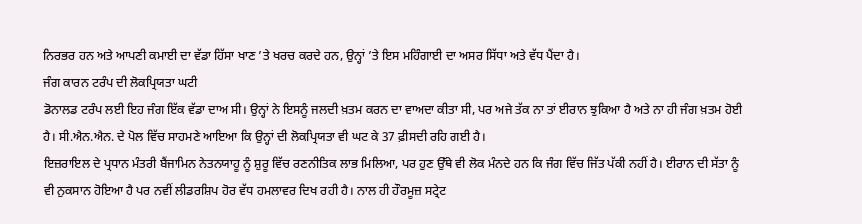ਨਿਰਭਰ ਹਨ ਅਤੇ ਆਪਣੀ ਕਮਾਈ ਦਾ ਵੱਡਾ ਹਿੱਸਾ ਖਾਣ ’ਤੇ ਖਰਚ ਕਰਦੇ ਹਨ, ਉਨ੍ਹਾਂ ’ਤੇ ਇਸ ਮਹਿੰਗਾਈ ਦਾ ਅਸਰ ਸਿੱਧਾ ਅਤੇ ਵੱਧ ਪੈਂਦਾ ਹੈ।
ਜੰਗ ਕਾਰਨ ਟਰੰਪ ਦੀ ਲੋਕਪ੍ਰਿਯਤਾ ਘਟੀ
ਡੋਨਾਲਡ ਟਰੰਪ ਲਈ ਇਹ ਜੰਗ ਇੱਕ ਵੱਡਾ ਦਾਅ ਸੀ। ਉਨ੍ਹਾਂ ਨੇ ਇਸਨੂੰ ਜਲਦੀ ਖ਼ਤਮ ਕਰਨ ਦਾ ਵਾਅਦਾ ਕੀਤਾ ਸੀ, ਪਰ ਅਜੇ ਤੱਕ ਨਾ ਤਾਂ ਈਰਾਨ ਝੁਕਿਆ ਹੈ ਅਤੇ ਨਾ ਹੀ ਜੰਗ ਖ਼ਤਮ ਹੋਈ ਹੈ। ਸੀ.ਐਨ.ਐਨ. ਦੇ ਪੋਲ ਵਿੱਚ ਸਾਹਮਣੇ ਆਇਆ ਕਿ ਉਨ੍ਹਾਂ ਦੀ ਲੋਕਪ੍ਰਿਯਤਾ ਵੀ ਘਟ ਕੇ 37 ਫ਼ੀਸਦੀ ਰਹਿ ਗਈ ਹੈ।
ਇਜ਼ਰਾਇਲ ਦੇ ਪ੍ਰਧਾਨ ਮੰਤਰੀ ਬੈਂਜਾਮਿਨ ਨੇਤਨਯਾਹੂ ਨੂੰ ਸ਼ੁਰੂ ਵਿੱਚ ਰਣਨੀਤਿਕ ਲਾਭ ਮਿਲਿਆ, ਪਰ ਹੁਣ ਉੱਥੇ ਵੀ ਲੋਕ ਮੰਨਦੇ ਹਨ ਕਿ ਜੰਗ ਵਿੱਚ ਜਿੱਤ ਪੱਕੀ ਨਹੀਂ ਹੈ। ਈਰਾਨ ਦੀ ਸੱਤਾ ਨੂੰ ਵੀ ਨੁਕਸਾਨ ਹੋਇਆ ਹੈ ਪਰ ਨਵੀਂ ਲੀਡਰਸ਼ਿਪ ਹੋਰ ਵੱਧ ਹਮਲਾਵਰ ਦਿਖ ਰਹੀ ਹੈ। ਨਾਲ ਹੀ ਹੌਰਮੂਜ਼ ਸਟ੍ਰੇਟ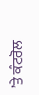’ਤੇ ਕੰਟਰੋਲ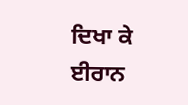ਦਿਖਾ ਕੇ ਈਰਾਨ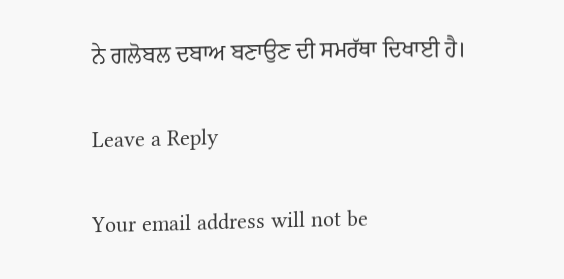ਨੇ ਗਲੋਬਲ ਦਬਾਅ ਬਣਾਉਣ ਦੀ ਸਮਰੱਥਾ ਦਿਖਾਈ ਹੈ।

Leave a Reply

Your email address will not be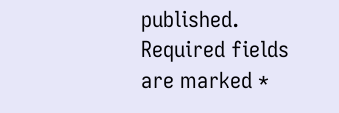published. Required fields are marked *